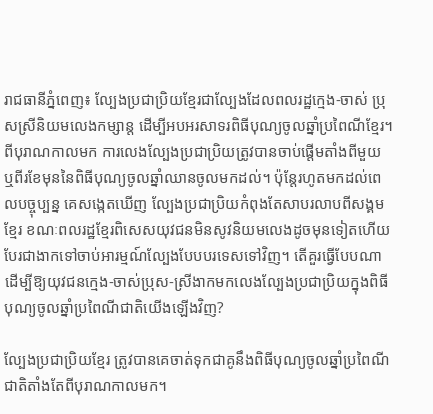រាជធានីភ្នំពេញ៖ ល្បែងប្រជាប្រិយខ្មែរជាល្បែងដែលពលរដ្ឋក្មេង-ចាស់ ប្រុសស្រីនិយមលេងកម្សាន្ត ដើម្បីអបអរសាទរពិធីបុណ្យចូលឆ្នាំប្រពៃណីខ្មែរ។ ពីបុរាណកាលមក ការលេងល្បែងប្រជាប្រិយត្រូវបានចាប់ផ្ដើមតាំងពីមួយ ឬពីរខែមុននៃពិធីបុណ្យចូលឆ្នាំឈានចូលមកដល់។ ប៉ុន្តែរហូតមកដល់ពេលបច្ចុប្បន្ន គេសង្កេតឃើញ ល្បែងប្រជាប្រិយកំពុងតែសាបរលាបពីសង្គមខ្មែរ ខណៈពលរដ្ឋខ្មែរពិសេសយុវជនមិនសូវនិយមលេងដូចមុនទៀតហើយ បែរជាងាកទៅចាប់អារម្មណ៍ល្បែងបែបបរទេសទៅវិញ។ តើគួរធ្វើបែបណា ដើម្បីឱ្យយុវជនក្មេង-ចាស់ប្រុស-ស្រីងាកមកលេងល្បែងប្រជាប្រិយក្នុងពិធីបុណ្យចូលឆ្នាំប្រពៃណីជាតិយើងឡើងវិញ?

ល្បែងប្រជាប្រិយខ្មែរ ត្រូវបានគេចាត់ទុកជាគូនឹងពិធីបុណ្យចូលឆ្នាំប្រពៃណីជាតិតាំងតែពីបុរាណកាលមក។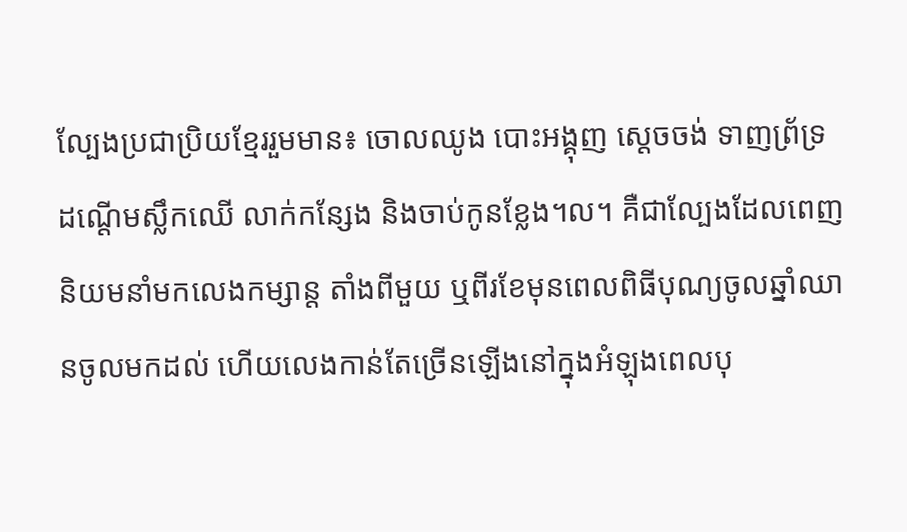ល្បែងប្រជាប្រិយខ្មែររួមមាន៖ ចោលឈូង បោះអង្គុញ ស្ដេចចង់ ទាញព្រ័ទ្រ ដណ្តើមស្លឹកឈើ លាក់កន្សែង និងចាប់កូនខ្លែង។ល។ គឺជាល្បែងដែលពេញនិយមនាំមកលេងកម្សាន្ត តាំងពីមួយ ឬពីរខែមុនពេលពិធីបុណ្យចូលឆ្នាំឈានចូលមកដល់ ហើយលេងកាន់តែច្រើនឡើងនៅក្នុងអំឡុងពេលបុ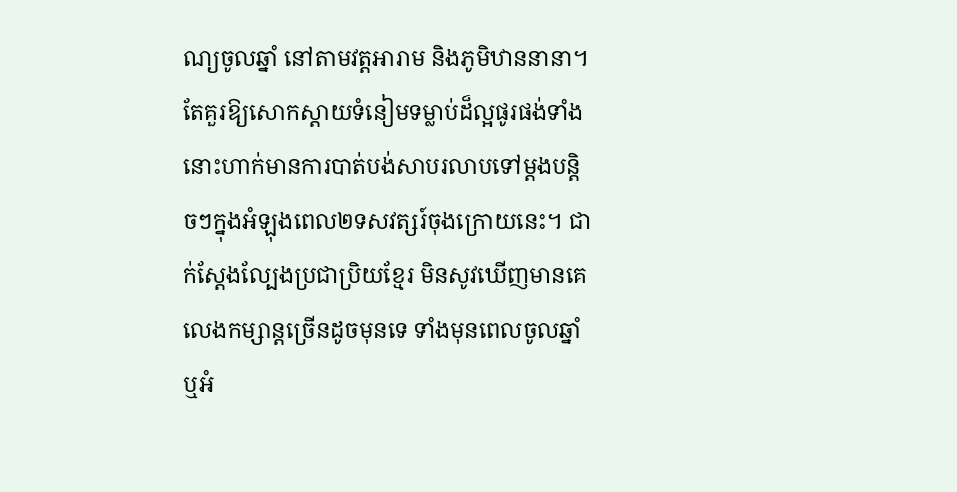ណ្យចូលឆ្នាំ នៅតាមវត្តអារាម និងភូមិឋាននានា។ តែគួរឱ្យសោកស្ដាយទំនៀមទម្លាប់ដ៏ល្អផូរផង់ទាំងនោះហាក់មានការបាត់បង់សាបរលាបទៅម្ដងបន្តិចៗក្នុងអំឡុងពេល២ទសវត្សរ៍ចុងក្រោយនេះ។ ជាក់ស្តែងល្បែងប្រជាប្រិយខ្មែរ មិនសូវឃើញមានគេលេងកម្សាន្តច្រើនដូចមុនទេ ទាំងមុនពេលចូលឆ្នាំ ឬអំ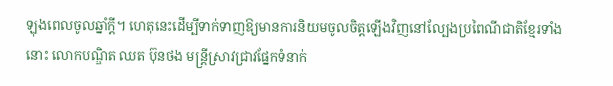ឡុងពេលចូលឆ្នាំក្ដី។ ហេតុនេះដើម្បីទាក់ទាញឱ្យមានការនិយមចូលចិត្តឡើងវិញនៅល្បែងប្រពៃណីជាតិខ្មែរទាំងនោះ លោកបណ្ឌិត ឈត ប៊ុនថង មន្ត្រីស្រាវជ្រាវផ្នែកទំនាក់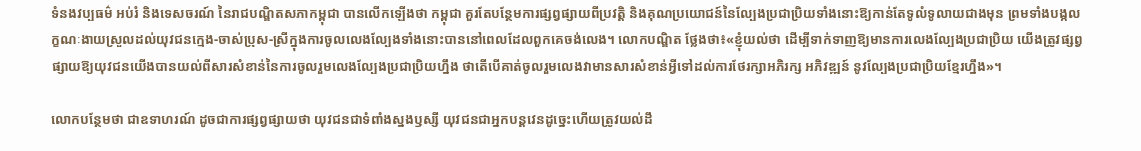ទំនងវប្បធម៌ អប់រំ និងទេសចរណ៍ នៃរាជបណ្ឌិតសភាកម្ពុជា បានលើកឡើងថា កម្ពុជា គួរតែបន្ថែមការផ្សព្វផ្សាយពីប្រវត្តិ និងគុណប្រយោជន៍នៃល្បែងប្រជាប្រិយទាំងនោះឱ្យកាន់តែទូលំទូលាយជាងមុន ព្រមទាំងបង្កលក្ខណៈងាយស្រួលដល់យុវជនក្មេង-ចាស់ប្រុស-ស្រីក្នុងការចូលលេងល្បែងទាំងនោះបាននៅពេលដែលពួកគេចង់លេង។ លោកបណ្ឌិត ថ្លែងថា៖«ខ្ញុំយល់ថា ដើម្បីទាក់ទាញឱ្យមានការលេងល្បែងប្រជាប្រិយ យើងត្រូវផ្សព្វផ្សាយឱ្យយុវជនយើងបានយល់ពីសារសំខាន់នៃការចូលរួមលេងល្បែងប្រជាប្រិយហ្នឹង ថាតើបើគាត់ចូលរួមលេងវាមានសារសំខាន់អ្វីទៅដល់ការថែរក្សាអភិរក្ស អភិវឌ្ឍន៍ នូវល្បែងប្រជាប្រិយខ្មែរហ្នឹង»។

លោកបន្ថែមថា ជាឧទាហរណ៍ ដូចជាការផ្សព្វផ្សាយថា យុវជនជាទំពាំងស្នងឫស្សី យុវជនជាអ្នកបន្តវេនដូច្នេះហើយត្រូវយល់ដឹ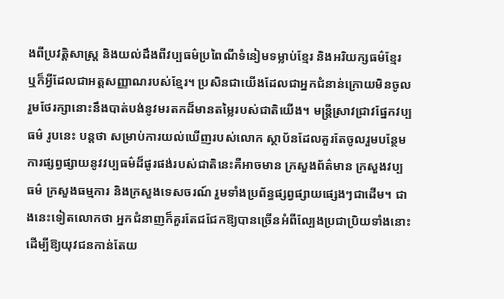ងពីប្រវត្តិសាស្ត្រ និងយល់ដឹងពីវប្បធម៌ប្រពៃណីទំនៀមទម្លាប់ខ្មែរ និងអរិយក្សធម៌ខ្មែរ ឬក៏អ្វីដែលជាអត្តសញ្ញាណរបស់ខ្មែរ។ ប្រសិនជាយើងដែលជាអ្នកជំនាន់ក្រោយមិនចូលរួមថែរក្សានោះនឹងបាត់បង់នូវមរតកដ៏មានតម្លៃរបស់ជាតិយើង។ មន្ត្រីស្រាវជ្រាវផ្នែកវប្បធម៌ រូបនេះ បន្តថា សម្រាប់ការយល់ឃើញរបស់លោក ស្ថាប័នដែលគួរតែចូលរួមបន្ថែមការផ្សព្វផ្សាយនូវវប្បធម៌ដ៏ផូរផង់របស់ជាតិនេះគឺអាចមាន ក្រសួងព័ត៌មាន ក្រសួងវប្បធម៌ ក្រសួងធម្មការ និងក្រសួងទេសចរណ៍ រួមទាំងប្រព័ន្ធផ្សព្វផ្សាយផ្សេងៗជាដើម។ ជាងនេះទៀតលោកថា អ្នកជំនាញក៏គួរតែជជែកឱ្យបានច្រើនអំពីល្បែងប្រជាប្រិយទាំងនោះ ដើម្បីឱ្យយុវជនកាន់តែយ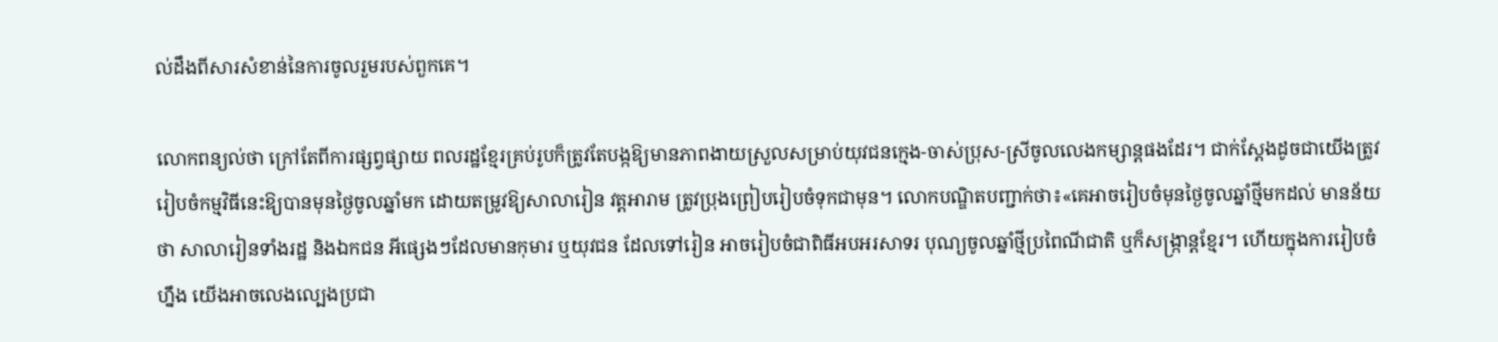ល់ដឹងពីសារសំខាន់នៃការចូលរួមរបស់ពួកគេ។

លោកពន្យល់ថា ក្រៅតែពីការផ្សព្វផ្សាយ ពលរដ្ឋខ្មែរគ្រប់រូបក៏ត្រូវតែបង្កឱ្យមានភាពងាយស្រួលសម្រាប់យុវជនក្មេង-ចាស់ប្រុស-ស្រីចូលលេងកម្សាន្តផងដែរ។ ជាក់ស្តែងដូចជាយើងត្រូវរៀបចំកម្មវិធីនេះឱ្យបានមុនថ្ងៃចូលឆ្នាំមក ដោយតម្រូវឱ្យសាលារៀន វត្តអារាម ត្រូវប្រុងព្រៀបរៀបចំទុកជាមុន។ លោកបណ្ឌិតបញ្ជាក់ថា៖«គេអាចរៀបចំមុនថ្ងៃចូលឆ្នាំថ្មីមកដល់ មានន័យថា សាលារៀនទាំងរដ្ឋ និងឯកជន អីផ្សេងៗដែលមានកុមារ ឬយុវជន ដែលទៅរៀន អាចរៀបចំជាពិធីអបអរសាទរ បុណ្យចូលឆ្នាំថ្មីប្រពៃណីជាតិ ឬក៏សង្ក្រាន្តខ្មែរ។ ហើយក្នុងការរៀបចំហ្នឹង យើងអាចលេងល្បេងប្រជា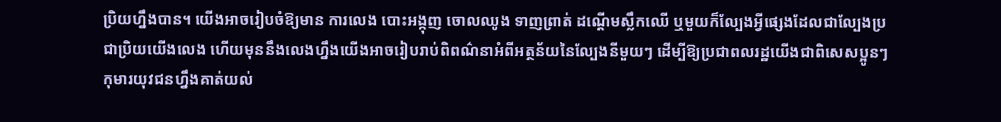ប្រិយហ្នឹងបាន។ យើងអាចរៀបចំឱ្យមាន ការលេង បោះអង្កុញ ចោលឈូង ទាញព្រាត់ ដណ្តើមស្លឹកឈើ ឬមួយក៏ល្បែងអ្វីផ្សេងដែលជាល្បែងប្រជាប្រិយយើងលេង ហើយមុននឹងលេងហ្នឹងយើងអាចរៀបរាប់ពិពណ៌នាអំពីអត្ថន័យនៃល្បែងនីមួយៗ ដើម្បីឱ្យប្រជាពលរដ្ឋយើងជាពិសេសប្អូនៗកុមារយុវជនហ្នឹងគាត់យល់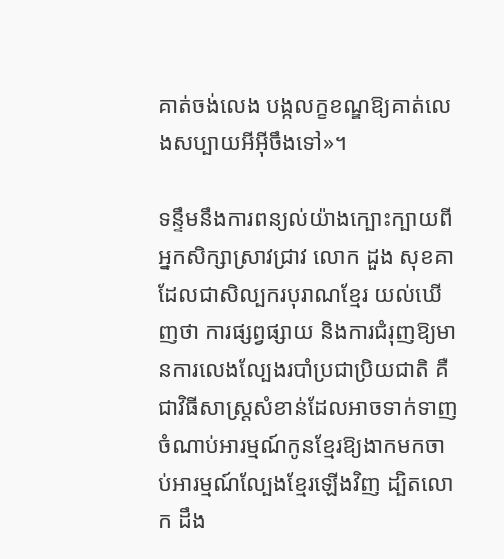គាត់ចង់លេង បង្កលក្ខខណ្ឌឱ្យគាត់លេងសប្បាយអីអ៊ីចឹងទៅ»។

ទន្ទឹមនឹងការពន្យល់យ៉ាងក្បោះក្បាយពីអ្នកសិក្សាស្រាវជ្រាវ លោក ដួង សុខគា ដែលជាសិល្បករបុរាណខ្មែរ យល់ឃើញថា ការផ្សព្វផ្សាយ និងការជំរុញឱ្យមានការលេងល្បែងរបាំប្រជាប្រិយជាតិ គឺជាវិធីសាស្ដ្រសំខាន់ដែលអាចទាក់ទាញចំណាប់អារម្មណ៍កូនខ្មែរឱ្យងាកមកចាប់អារម្មណ៍ល្បែងខ្មែរឡើងវិញ ដ្បិតលោក ដឹង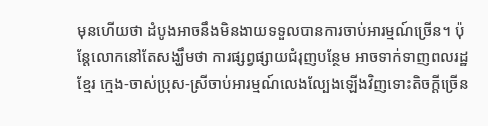មុនហើយថា ដំបូងអាចនឹងមិនងាយទទួលបានការចាប់អារម្មណ៍ច្រើន។ ប៉ុន្តែលោកនៅតែសង្ឃឹមថា ការផ្សព្វផ្សាយជំរុញបន្ថែម អាចទាក់ទាញពលរដ្ឋខ្មែរ ក្មេង-ចាស់ប្រុស-ស្រីចាប់អារម្មណ៍លេងល្បែងឡើងវិញទោះតិចក្ដីច្រើន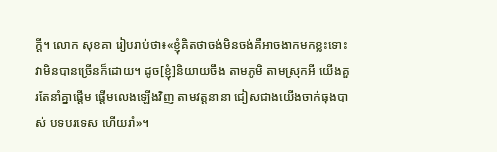ក្ដី។ លោក សុខគា រៀបរាប់ថា៖«ខ្ញុំគិតថាចង់មិនចង់គឺអាចងាកមកខ្លះទោះវាមិនបានច្រើនក៏ដោយ។ ដូច[ខ្ញុំ]និយាយចឹង តាមភូមិ តាមស្រុកអី យើងគួរតែនាំគ្នាផ្តើម ផ្តើមលេងឡើងវិញ តាមវត្តនានា ជៀសជាងយើងចាក់ធុងបាស់ បទបរទេស ហើយរាំ»។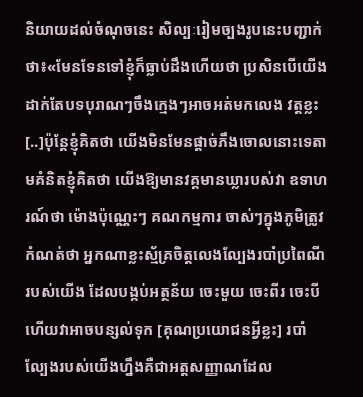និយាយដល់ចំណុចនេះ សិល្បៈរៀមច្បងរូបនេះបញ្ជាក់ថា៖«មែនទែនទៅខ្ញុំក៏ធ្លាប់ដឹងហើយថា ប្រសិនបើយើងដាក់តែបទបុរាណៗចឹងក្មេងៗអាចអត់មកលេង វត្តខ្លះ [..]ប៉ុន្តែខ្ញុំគិតថា យើងមិនមែនផ្តាច់ភឹងចោលនោះទេតាមគំនិតខ្ញុំគិតថា យើងឱ្យមានវគ្គមានឃ្លារបស់វា ឧទាហរណ៍ថា ម៉ោងប៉ុណ្ណេះៗ គណកម្មការ ចាស់ៗក្នុងភូមិត្រូវកំណត់ថា អ្នកណាខ្លះស្ម័គ្រចិត្តលេងល្បែងរបាំប្រពៃណីរបស់យើង ដែលបង្កប់អត្ថន័យ ចេះមួយ ចេះពីរ ចេះបី ហើយវាអាចបន្សល់ទុក [គុណប្រយោជនអ្វីខ្លះ] របាំល្បែងរបស់យើងហ្នឹងគឺជាអត្តសញ្ញាណដែល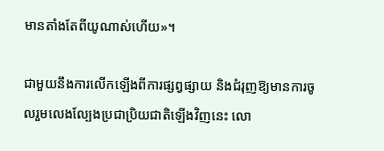មានតាំងតែពីយូណាស់ហើយ»។

ជាមួយនឹងការលើកឡើងពីការផ្សព្វផ្សាយ និងជំរុញឱ្យមានការចូលរួមលេងល្បែងប្រជាប្រិយជាតិឡើងវិញនេះ លោ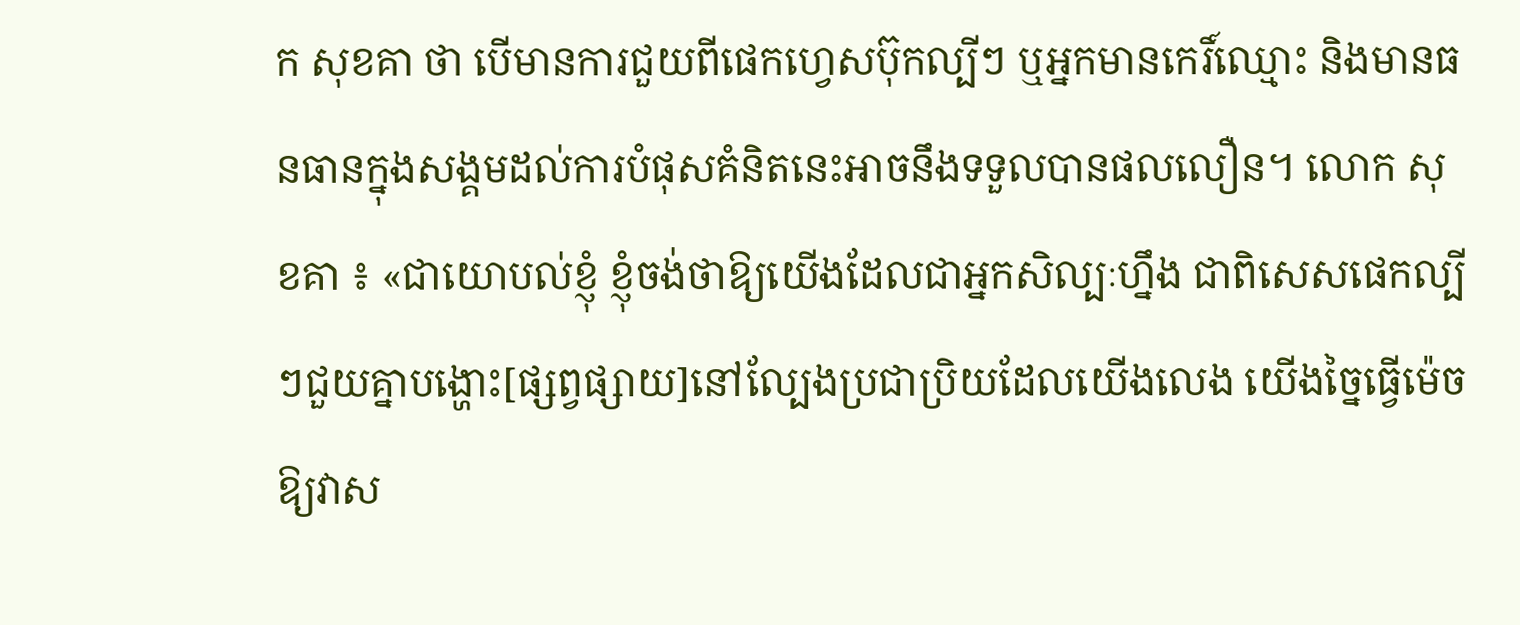ក សុខគា ថា បើមានការជួយពីផេកហ្វេសប៊ុកល្បីៗ ឬអ្នកមានកេរិ៍ឈ្មោះ និងមានធនធានក្នុងសង្គមដល់ការបំផុសគំនិតនេះអាចនឹងទទួលបានផលលឿន។ លោក សុខគា ៖ «ជាយោបល់ខ្ញុំ ខ្ញុំចង់ថាឱ្យយើងដែលជាអ្នកសិល្បៈហ្នឹង ជាពិសេសផេកល្បីៗជួយគ្នាបង្ហោះ[ផ្សព្វផ្សាយ]នៅល្បែងប្រជាប្រិយដែលយើងលេង យើងច្នៃធ្វើម៉េចឱ្យវាស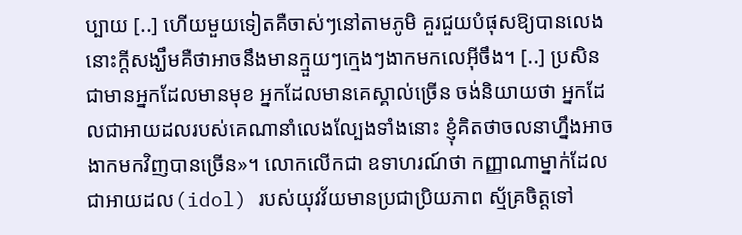ប្បាយ [..] ហើយមួយទៀតគឺចាស់ៗនៅតាមភូមិ គួរជួយបំផុសឱ្យបានលេង នោះក្ដីសង្ឃឹមគឺថាអាចនឹងមានក្មួយៗក្មេងៗងាកមកលេអ៊ីចឹង។ [..] ប្រសិនជាមានអ្នកដែលមានមុខ អ្នកដែលមានគេស្គាល់ច្រើន ចង់និយាយថា អ្នកដែលជាអាយដលរបស់គេណានាំលេងល្បែងទាំងនោះ ខ្ញុំគិតថាចលនាហ្នឹងអាចងាកមកវិញបានច្រើន»។ លោកលើកជា ឧទាហរណ៍ថា កញ្ញាណាម្នាក់ដែលជាអាយដល(idol) របស់យុវវ័យមានប្រជាប្រិយភាព ស្ម័គ្រចិត្តទៅ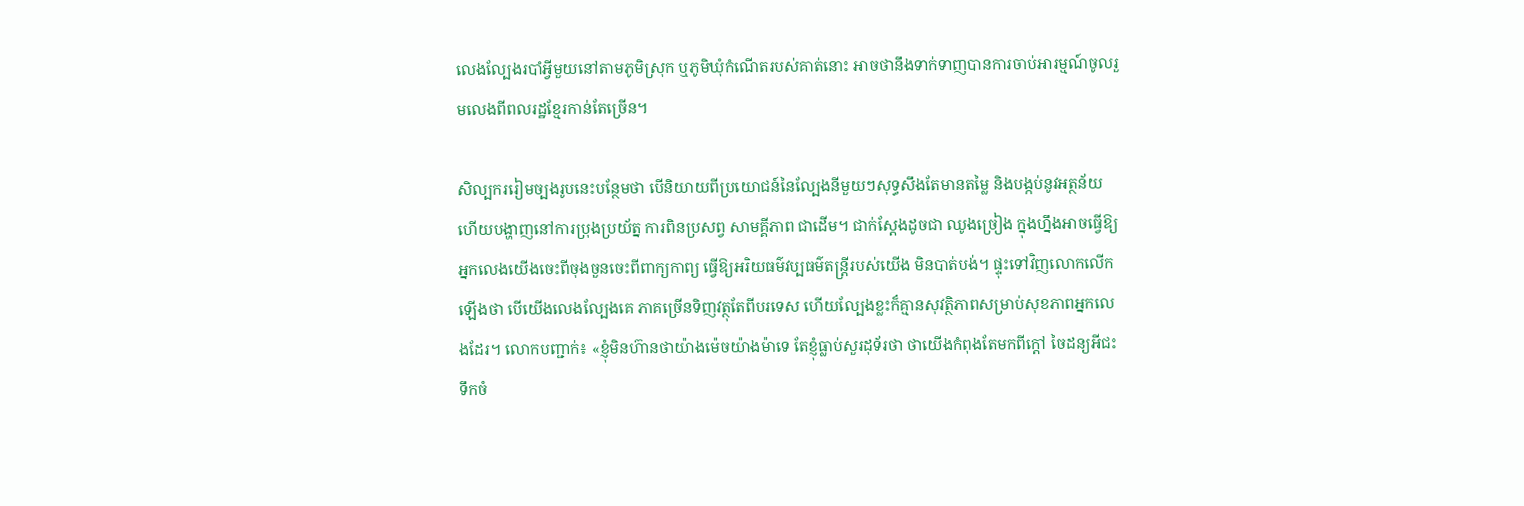លេងល្បែងរបាំអ្វីមួយនៅតាមភូមិស្រុក ឬភូមិឃុំកំណើតរបស់គាត់នោះ អាចថានឹងទាក់ទាញបានការចាប់អារម្មណ៍ចូលរួមលេងពីពលរដ្ឋខ្មែរកាន់តែច្រើន។

សិល្បកររៀមច្បងរូបនេះបន្ថែមថា បើនិយាយពីប្រយោជន៍នៃល្បែងនីមួយៗសុទ្ធសឹងតែមានតម្លៃ និងបង្កប់នូវអត្ថន័យហើយបង្ហាញនៅការប្រុងប្រយ័ត្ន ការពិនប្រសព្វ សាមគ្គីភាព ជាដើម។ ជាក់ស្តែងដូចជា ឈូងច្រៀង ក្នុងហ្នឹងអាចធ្វើឱ្យអ្នកលេងយើងចេះពីចុងចួនចេះពីពាក្យកាព្យ ធ្វើឱ្យអរិយធម៌វប្បធម៌តន្ត្រីរបស់យើង មិនបាត់បង់។ ផ្ទុះទៅវិញលោកលើកឡើងថា បើយើងលេងល្បែងគេ ភាគច្រើនទិញវត្ថុតែពីបរទេស ហើយល្បែងខ្លះក៏គ្មានសុវត្ថិភាពសម្រាប់សុខភាពអ្នកលេងដែរ។ លោកបញ្ជាក់៖ «ខ្ញុំមិនហ៊ានថាយ៉ាងម៉េចយ៉ាងម៉ាទេ តែខ្ញុំធ្លាប់សួរដុទ័រថា ថាយើងកំពុងតែមកពីក្ដៅ ចៃដន្យអីជះទឹកចំ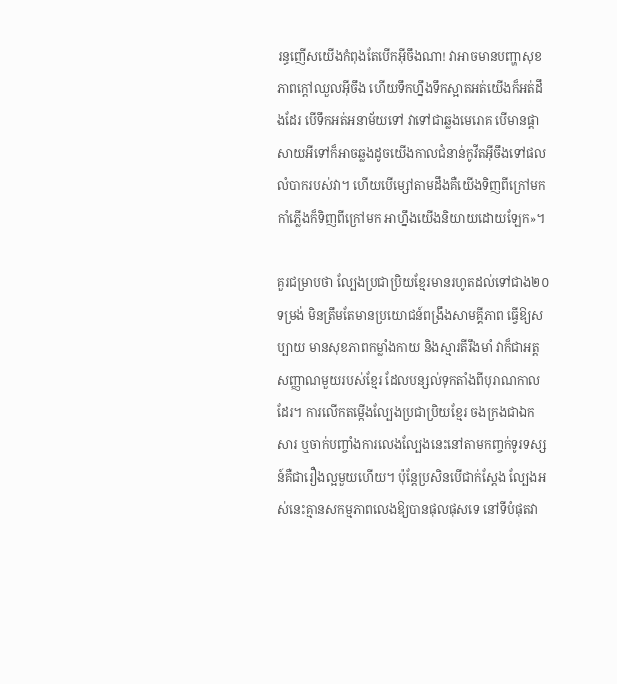រន្ធញើសយើងកំពុងតែបើកអ៊ីចឹងណា! វាអាចមានបញ្ហាសុខភាពក្ដៅឈួលអ៊ីចឹង ហើយទឹកហ្នឹងទឹកស្អាតអត់យើងក៏អត់ដឹងដែរ បើទឹកអត់អនាម័យទៅ វាទៅជាឆ្លងមេរោគ បើមានផ្តាសាយអីទៅក៏អាចឆ្លងដូចយើងកាលជំនាន់កូវីតអ៊ីចឹងទៅផលលំបាករបស់វា។ ហើយបើម្សៅតាមដឹងគឺយើងទិញពីក្រៅមក កាំភ្លើងក៏ទិញពីក្រៅមក អាហ្នឹងយើងនិយាយដោយឡែក»។

គួរជម្រាបថា ល្បែងប្រជាប្រិយខ្មែរមានរហូតដល់ទៅជាង២០ទម្រង់ មិនត្រឹមតែមានប្រយោជន៍ពង្រឹងសាមគ្គីភាព ធ្វើឱ្យសប្បាយ មានសុខភាពកម្លាំងកាយ និងស្មារតីរឹងមាំ វាក៏ជាអត្តសញ្ញាណមួយរបស់ខ្មែរ ដែលបន្សល់ទុកតាំងពីបុរាណកាលដែរ។ ការលើកតម្កើងល្បែងប្រជាប្រិយខ្មែរ ចងក្រងជាឯកសារ ឬចាក់បញ្ចាំងការលេងល្បែងនេះនៅតាមកញ្ចក់ទូរទស្សន៍គឺជារឿងល្អមួយហើយ។ ប៉ុន្តែប្រសិនបើជាក់ស្ដែង ល្បែងអស់នេះគ្មានសកម្មភាពលេងឱ្យបានផុលផុសទេ នៅទីបំផុតវា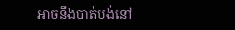អាចនឹងបាត់បង់នៅ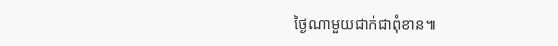ថ្ងៃណាមួយជាក់ជាពុំខាន៕